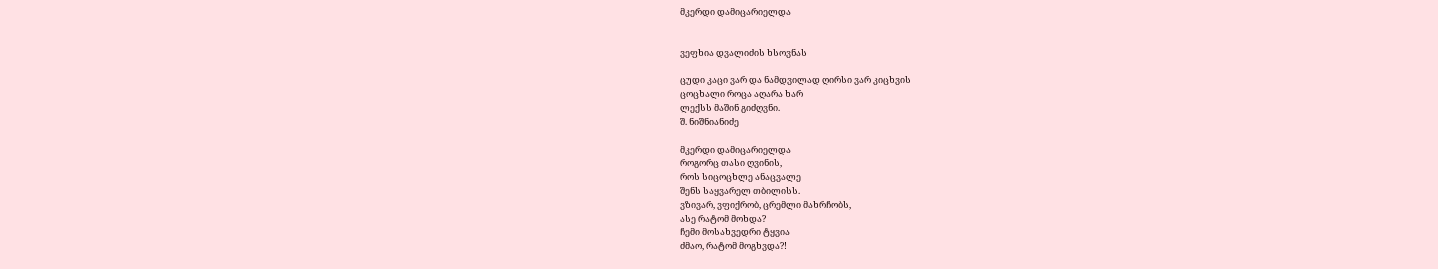მკერდი დამიცარიელდა


ვეფხია დვალიძის ხსოვნას

ცუდი კაცი ვარ და ნამდვილად ღირსი ვარ კიცხვის
ცოცხალი როცა აღარა ხარ
ლექსს მაშინ გიძღვნი.
შ. ნიშნიანიძე

მკერდი დამიცარიელდა
როგორც თასი ღვინის,
როს სიცოცხლე ანაცვალე
შენს საყვარელ თბილისს.
ვზივარ, ვფიქრობ, ცრემლი მახრჩობს,
ასე რატომ მოხდა?
ჩემი მოსახვედრი ტყვია
ძმაო, რატომ მოგხვდა?!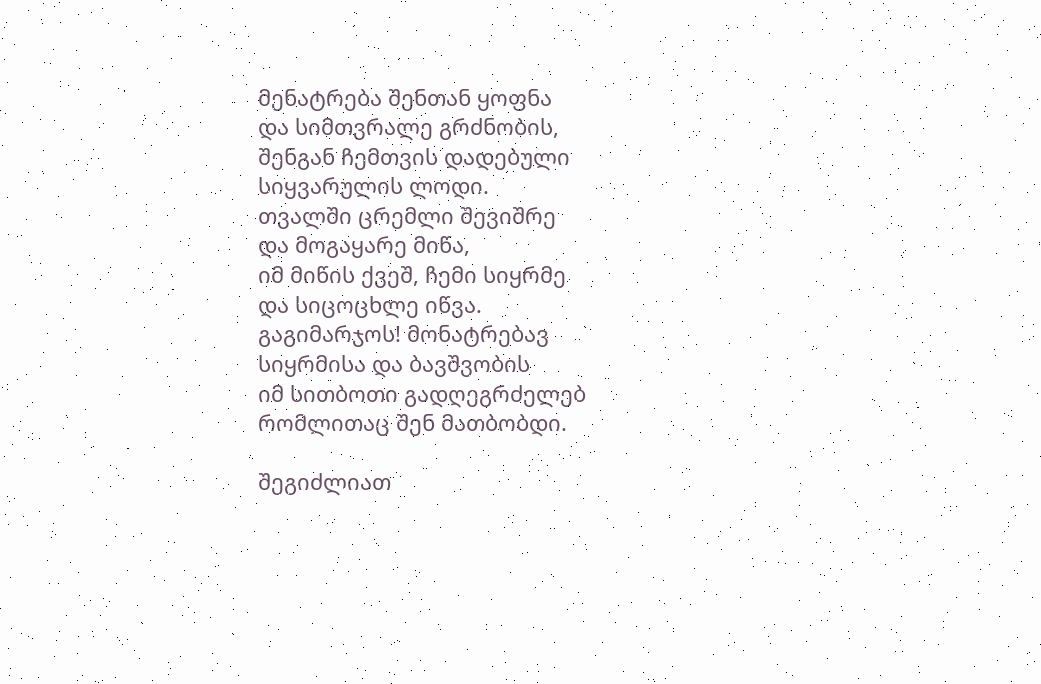მენატრება შენთან ყოფნა
და სიმთვრალე გრძნობის,
შენგან ჩემთვის დადებული
სიყვარულის ლოდი.
თვალში ცრემლი შევიშრე
და მოგაყარე მიწა,
იმ მიწის ქვეშ, ჩემი სიყრმე
და სიცოცხლე იწვა.
გაგიმარჯოს! მონატრებავ
სიყრმისა და ბავშვობის
იმ სითბოთი გადღეგრძელებ
რომლითაც შენ მათბობდი.

შეგიძლიათ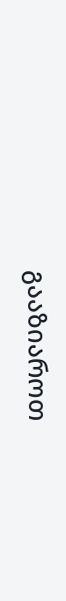გააზიაროთ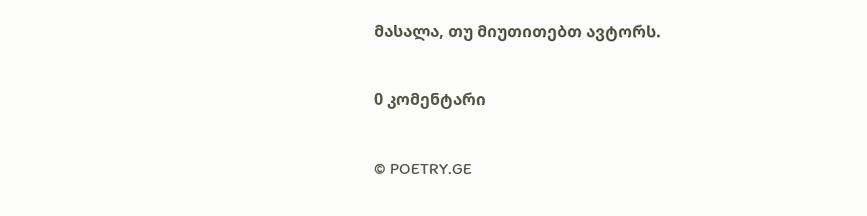მასალა, თუ მიუთითებთ ავტორს.

0 კომენტარი

© POETRY.GE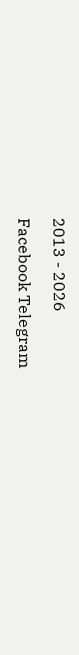2013 - 2026

Facebook Telegram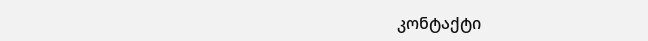კონტაქტი